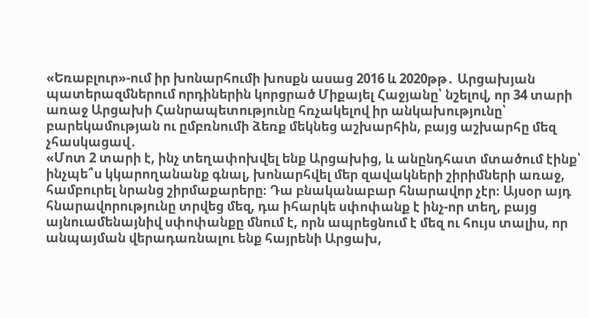«Եռաբլուր»-ում իր խոնարհումի խոսքն ասաց 2016 և 2020թթ․ Արցախյան պատերազմներում որդիներին կորցրած Միքայել Հաջյանը՝ նշելով, որ 34 տարի առաջ Արցախի Հանրապետությունը հռչակելով իր անկախությունը՝ բարեկամության ու ըմբռնումի ձեռք մեկնեց աշխարհին, բայց աշխարհը մեզ չհասկացավ․
«Մոտ 2 տարի է, ինչ տեղափոխվել ենք Արցախից, և անընդհատ մտածում էինք՝ ինչպե՞ս կկարողանանք գնալ, խոնարհվել մեր զավակների շիրիմների առաջ, համբուրել նրանց շիրմաքարերը։ Դա բնականաբար հնարավոր չէր։ Այսօր այդ հնարավորությունը տրվեց մեզ, դա իհարկե սփոփանք է ինչ-որ տեղ, բայց այնուամենայնիվ սփոփանքը մնում է, որն ապրեցնում է մեզ ու հույս տալիս, որ անպայման վերադառնալու ենք հայրենի Արցախ,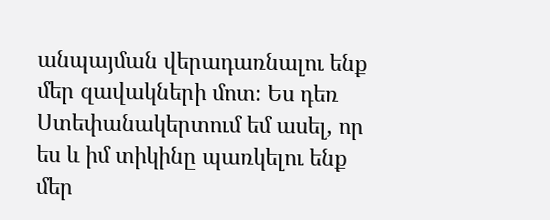անպայման վերադառնալու ենք մեր զավակների մոտ։ Ես դեռ Ստեփանակերտում եմ ասել, որ ես և իմ տիկինը պառկելու ենք մեր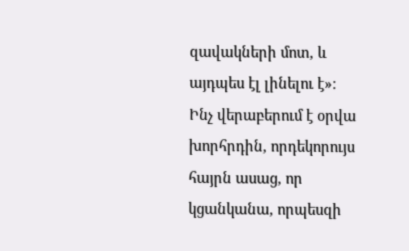զավակների մոտ, և այդպես էլ լինելու է»։
Ինչ վերաբերում է օրվա խորհրդին, որդեկորույս հայրն ասաց, որ կցանկանա, որպեսզի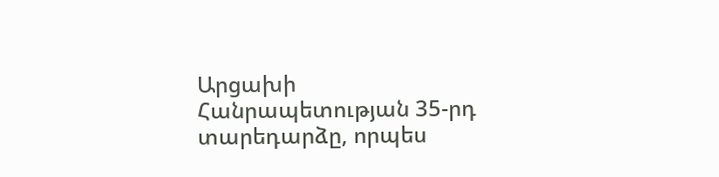Արցախի Հանրապետության 35-րդ տարեդարձը, որպես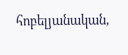հոբելյանական,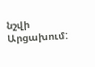նշվի Արցախում: